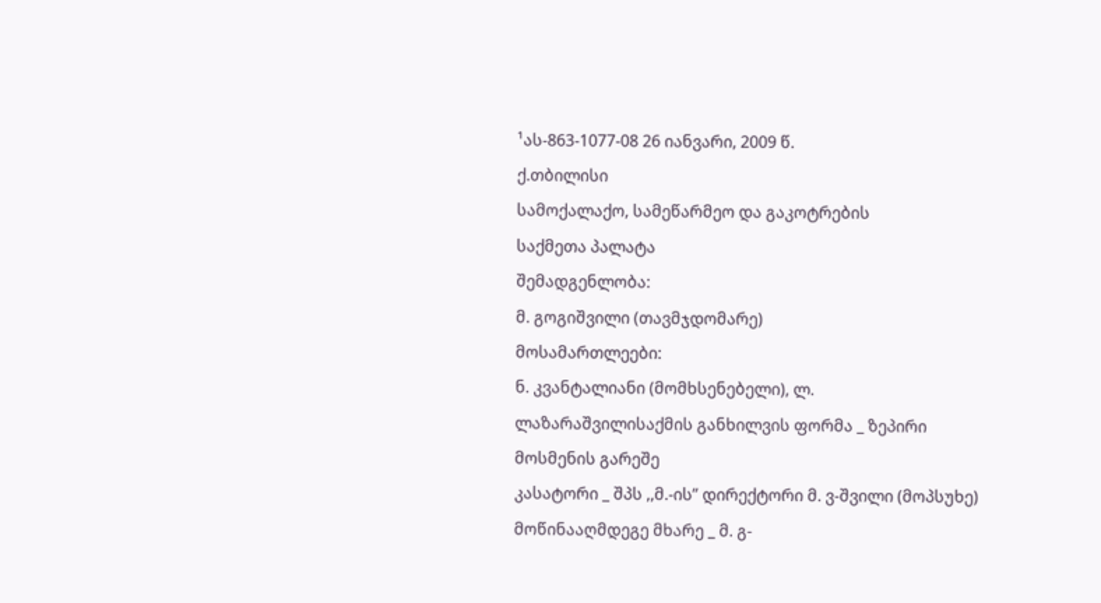¹ას-863-1077-08 26 იანვარი, 2009 წ.
ქ.თბილისი
სამოქალაქო, სამეწარმეო და გაკოტრების
საქმეთა პალატა
შემადგენლობა:
მ. გოგიშვილი (თავმჯდომარე)
მოსამართლეები:
ნ. კვანტალიანი (მომხსენებელი), ლ. ლაზარაშვილისაქმის განხილვის ფორმა _ ზეპირი მოსმენის გარეშე
კასატორი _ შპს ,,მ.-ის” დირექტორი მ. ვ-შვილი (მოპსუხე)
მოწინააღმდეგე მხარე _ მ. გ-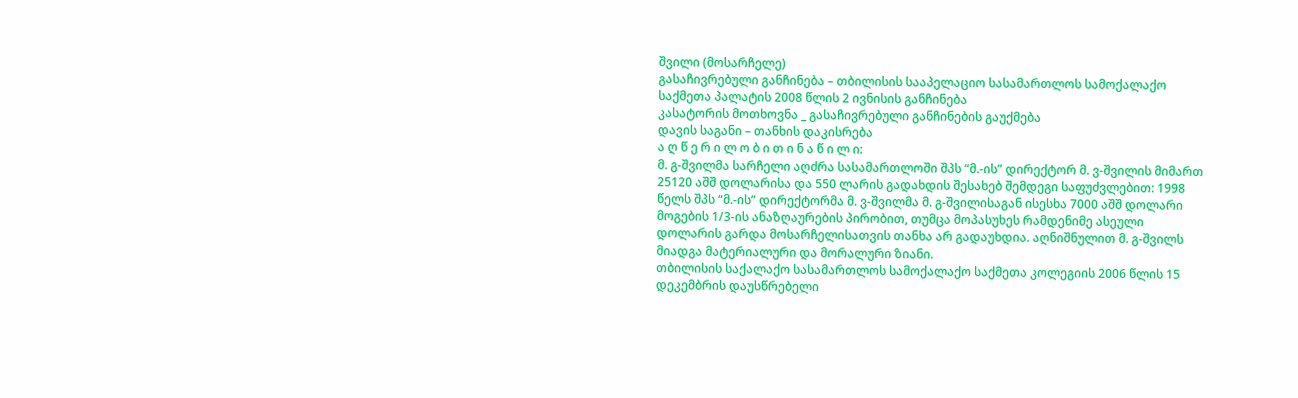შვილი (მოსარჩელე)
გასაჩივრებული განჩინება – თბილისის სააპელაციო სასამართლოს სამოქალაქო საქმეთა პალატის 2008 წლის 2 ივნისის განჩინება
კასატორის მოთხოვნა _ გასაჩივრებული განჩინების გაუქმება
დავის საგანი – თანხის დაკისრება
ა ღ წ ე რ ი ლ ო ბ ი თ ი ნ ა წ ი ლ ი:
მ. გ-შვილმა სარჩელი აღძრა სასამართლოში შპს “მ.-ის” დირექტორ მ. ვ-შვილის მიმართ 25120 აშშ დოლარისა და 550 ლარის გადახდის შესახებ შემდეგი საფუძვლებით: 1998 წელს შპს “მ.-ის” დირექტორმა მ. ვ-შვილმა მ. გ-შვილისაგან ისესხა 7000 აშშ დოლარი მოგების 1/3-ის ანაზღაურების პირობით, თუმცა მოპასუხეს რამდენიმე ასეული დოლარის გარდა მოსარჩელისათვის თანხა არ გადაუხდია. აღნიშნულით მ. გ-შვილს მიადგა მატერიალური და მორალური ზიანი.
თბილისის საქალაქო სასამართლოს სამოქალაქო საქმეთა კოლეგიის 2006 წლის 15 დეკემბრის დაუსწრებელი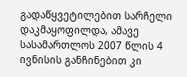გადაწყვეტილებით სარჩელი დაკმაყოფილდა, ამავე სასამართლოს 2007 წლის 4 ივნისის განჩინებით კი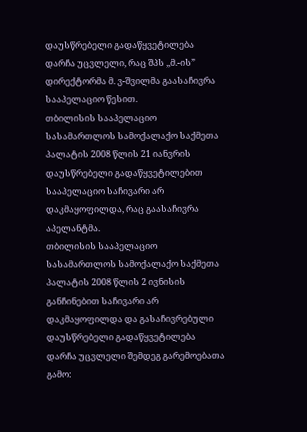დაუსწრებელი გადაწყვეტილება დარჩა უცვლელი, რაც შპს ,,მ.-ის” დირექტორმა მ. ვ-შვილმა გაასაჩივრა სააპელაციო წესით.
თბილისის სააპელაციო სასამართლოს სამოქალაქო საქმეთა პალატის 2008 წლის 21 იანვრის დაუსწრებელი გადაწყვეტილებით სააპელაციო საჩივარი არ დაკმაყოფილდა, რაც გაასაჩივრა აპელანტმა.
თბილისის სააპელაციო სასამართლოს სამოქალაქო საქმეთა პალატის 2008 წლის 2 ივნისის განჩინებით საჩივარი არ დაკმაყოფილდა და გასაჩივრებული დაუსწრებელი გადაწყვეტილება დარჩა უცვლელი შემდეგ გარემოებათა გამო: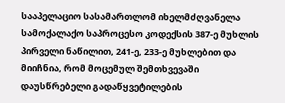სააპელაციო სასამართლომ იხელმძღვანელა სამოქალაქო საპროცესო კოდექსის 387-ე მუხლის პირველი ნაწილით, 241-ე, 233-ე მუხლებით და მიიჩნია, რომ მოცემულ შემთხვევაში დაუსწრებელი გადაწყვეტილების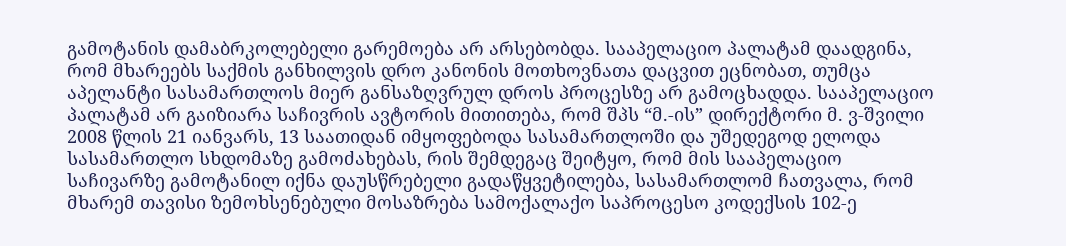გამოტანის დამაბრკოლებელი გარემოება არ არსებობდა. სააპელაციო პალატამ დაადგინა, რომ მხარეებს საქმის განხილვის დრო კანონის მოთხოვნათა დაცვით ეცნობათ, თუმცა აპელანტი სასამართლოს მიერ განსაზღვრულ დროს პროცესზე არ გამოცხადდა. სააპელაციო პალატამ არ გაიზიარა საჩივრის ავტორის მითითება, რომ შპს “მ.-ის” დირექტორი მ. ვ-შვილი 2008 წლის 21 იანვარს, 13 საათიდან იმყოფებოდა სასამართლოში და უშედეგოდ ელოდა სასამართლო სხდომაზე გამოძახებას, რის შემდეგაც შეიტყო, რომ მის სააპელაციო საჩივარზე გამოტანილ იქნა დაუსწრებელი გადაწყვეტილება, სასამართლომ ჩათვალა, რომ მხარემ თავისი ზემოხსენებული მოსაზრება სამოქალაქო საპროცესო კოდექსის 102-ე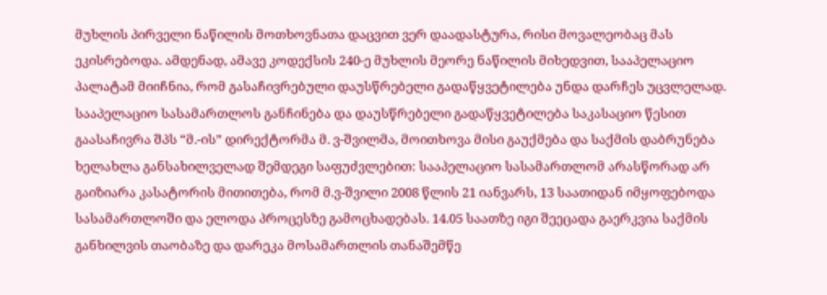მუხლის პირველი ნაწილის მოთხოვნათა დაცვით ვერ დაადასტურა, რისი მოვალეობაც მას ეკისრებოდა. ამდენად, ამავე კოდექსის 240-ე მუხლის მეორე ნაწილის მიხედვით, სააპელაციო პალატამ მიიჩნია, რომ გასაჩივრებული დაუსწრებელი გადაწყვეტილება უნდა დარჩეს უცვლელად.
სააპელაციო სასამართლოს განჩინება და დაუსწრებელი გადაწყვეტილება საკასაციო წესით გაასაჩივრა შპს “მ.-ის” დირექტორმა მ. ვ-შვილმა, მოითხოვა მისი გაუქმება და საქმის დაბრუნება ხელახლა განსახილველად შემდეგი საფუძვლებით: სააპელაციო სასამართლომ არასწორად არ გაიზიარა კასატორის მითითება, რომ მ.ვ-შვილი 2008 წლის 21 იანვარს, 13 საათიდან იმყოფებოდა სასამართლოში და ელოდა პროცესზე გამოცხადებას. 14.05 საათზე იგი შეეცადა გაერკვია საქმის განხილვის თაობაზე და დარეკა მოსამართლის თანაშემწე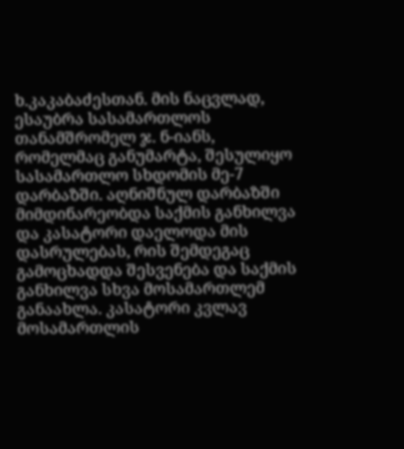ხ.კაკაბაძესთან. მის ნაცვლად, ესაუბრა სასამართლოს თანამშრომელ ჯ. ნ-იანს, რომელმაც განუმარტა, შესულიყო სასამართლო სხდომის მე-7 დარბაზში. აღნიშნულ დარბაზში მიმდინარეობდა საქმის განხილვა და კასატორი დაელოდა მის დასრულებას, რის შემდეგაც გამოცხადდა შესვენება და საქმის განხილვა სხვა მოსამართლემ განაახლა. კასატორი კვლავ მოსამართლის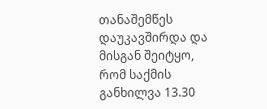თანაშემწეს დაუკავშირდა და მისგან შეიტყო, რომ საქმის განხილვა 13.30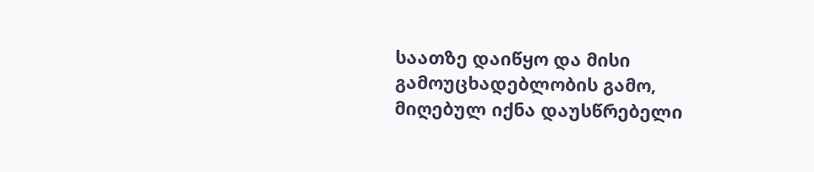საათზე დაიწყო და მისი გამოუცხადებლობის გამო, მიღებულ იქნა დაუსწრებელი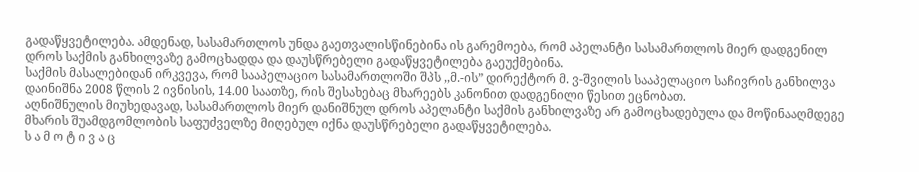გადაწყვეტილება. ამდენად, სასამართლოს უნდა გაეთვალისწინებინა ის გარემოება, რომ აპელანტი სასამართლოს მიერ დადგენილ დროს საქმის განხილვაზე გამოცხადდა და დაუსწრებელი გადაწყვეტილება გაეუქმებინა.
საქმის მასალებიდან ირკვევა, რომ სააპელაციო სასამართლოში შპს ,,მ.-ის” დირექტორ მ. ვ-შვილის სააპელაციო საჩივრის განხილვა დაინიშნა 2008 წლის 2 ივნისის, 14.00 საათზე, რის შესახებაც მხარეებს კანონით დადგენილი წესით ეცნობათ.
აღნიშნულის მიუხედავად, სასამართლოს მიერ დანიშნულ დროს აპელანტი საქმის განხილვაზე არ გამოცხადებულა და მოწინააღმდეგე მხარის შუამდგომლობის საფუძველზე მიღებულ იქნა დაუსწრებელი გადაწყვეტილება.
ს ა მ ო ტ ი ვ ა ც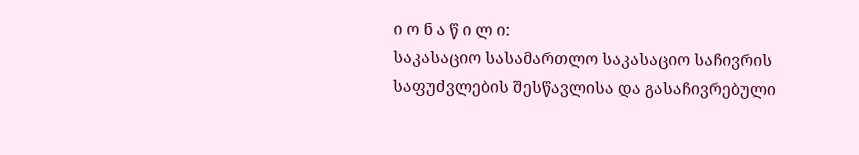ი ო ნ ა წ ი ლ ი:
საკასაციო სასამართლო საკასაციო საჩივრის საფუძვლების შესწავლისა და გასაჩივრებული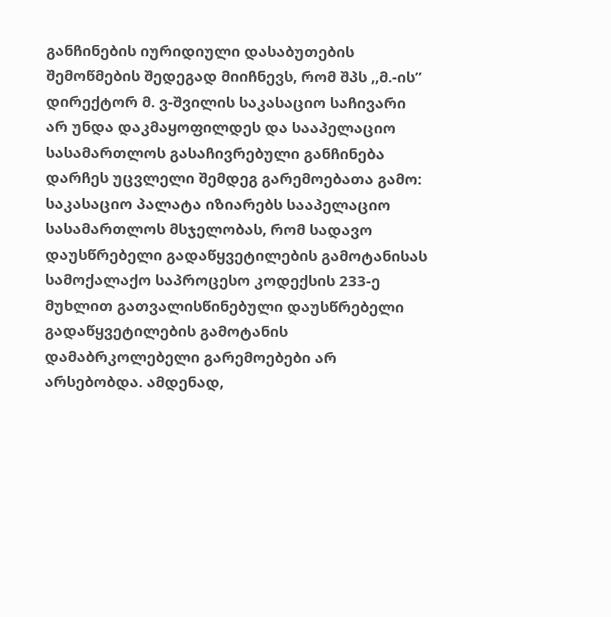განჩინების იურიდიული დასაბუთების შემოწმების შედეგად მიიჩნევს, რომ შპს ,,მ.-ის” დირექტორ მ. ვ-შვილის საკასაციო საჩივარი არ უნდა დაკმაყოფილდეს და სააპელაციო სასამართლოს გასაჩივრებული განჩინება დარჩეს უცვლელი შემდეგ გარემოებათა გამო:
საკასაციო პალატა იზიარებს სააპელაციო სასამართლოს მსჯელობას, რომ სადავო დაუსწრებელი გადაწყვეტილების გამოტანისას სამოქალაქო საპროცესო კოდექსის 233-ე მუხლით გათვალისწინებული დაუსწრებელი გადაწყვეტილების გამოტანის დამაბრკოლებელი გარემოებები არ არსებობდა. ამდენად,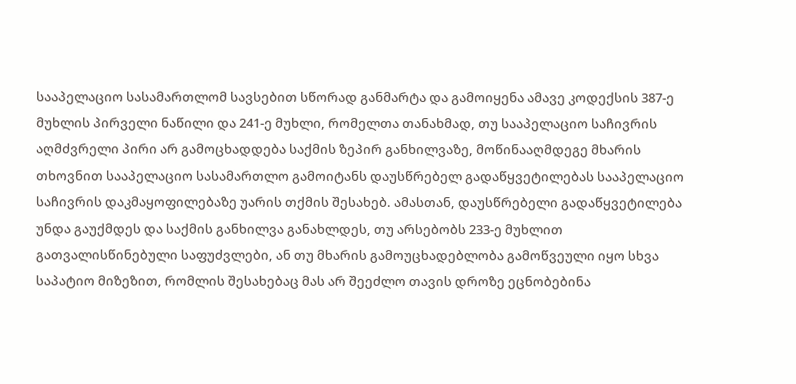სააპელაციო სასამართლომ სავსებით სწორად განმარტა და გამოიყენა ამავე კოდექსის 387-ე მუხლის პირველი ნაწილი და 241-ე მუხლი, რომელთა თანახმად, თუ სააპელაციო საჩივრის აღმძვრელი პირი არ გამოცხადდება საქმის ზეპირ განხილვაზე, მოწინააღმდეგე მხარის თხოვნით სააპელაციო სასამართლო გამოიტანს დაუსწრებელ გადაწყვეტილებას სააპელაციო საჩივრის დაკმაყოფილებაზე უარის თქმის შესახებ. ამასთან, დაუსწრებელი გადაწყვეტილება უნდა გაუქმდეს და საქმის განხილვა განახლდეს, თუ არსებობს 233-ე მუხლით გათვალისწინებული საფუძვლები, ან თუ მხარის გამოუცხადებლობა გამოწვეული იყო სხვა საპატიო მიზეზით, რომლის შესახებაც მას არ შეეძლო თავის დროზე ეცნობებინა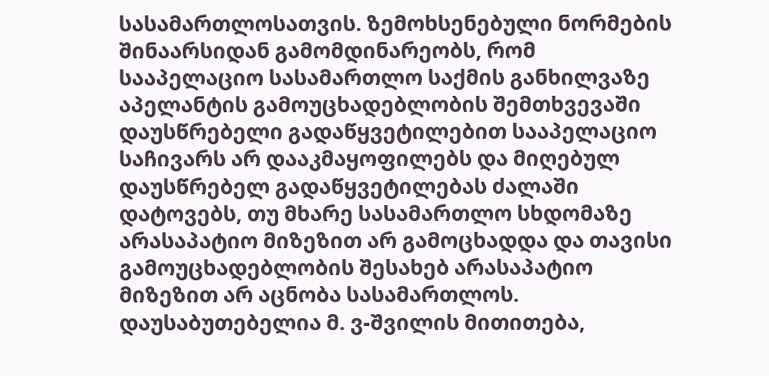სასამართლოსათვის. ზემოხსენებული ნორმების შინაარსიდან გამომდინარეობს, რომ სააპელაციო სასამართლო საქმის განხილვაზე აპელანტის გამოუცხადებლობის შემთხვევაში დაუსწრებელი გადაწყვეტილებით სააპელაციო საჩივარს არ დააკმაყოფილებს და მიღებულ დაუსწრებელ გადაწყვეტილებას ძალაში დატოვებს, თუ მხარე სასამართლო სხდომაზე არასაპატიო მიზეზით არ გამოცხადდა და თავისი გამოუცხადებლობის შესახებ არასაპატიო მიზეზით არ აცნობა სასამართლოს.
დაუსაბუთებელია მ. ვ-შვილის მითითება,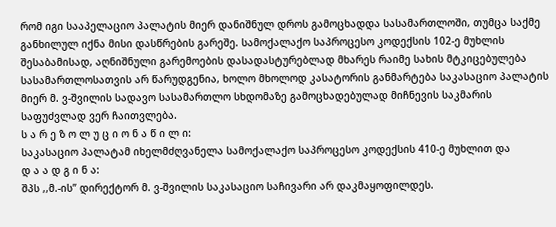რომ იგი სააპელაციო პალატის მიერ დანიშნულ დროს გამოცხადდა სასამართლოში, თუმცა საქმე განხილულ იქნა მისი დასწრების გარეშე. სამოქალაქო საპროცესო კოდექსის 102-ე მუხლის შესაბამისად, აღნიშნული გარემოების დასადასტურებლად მხარეს რაიმე სახის მტკიცებულება სასამართლოსათვის არ წარუდგენია, ხოლო მხოლოდ კასატორის განმარტება საკასაციო პალატის მიერ მ. ვ-შვილის სადავო სასამართლო სხდომაზე გამოცხადებულად მიჩნევის საკმარის საფუძვლად ვერ ჩაითვლება.
ს ა რ ე ზ ო ლ უ ც ი ო ნ ა წ ი ლ ი:
საკასაციო პალატამ იხელმძღვანელა სამოქალაქო საპროცესო კოდექსის 410-ე მუხლით და
დ ა ა დ გ ი ნ ა:
შპს ,,მ.-ის” დირექტორ მ. ვ-შვილის საკასაციო საჩივარი არ დაკმაყოფილდეს.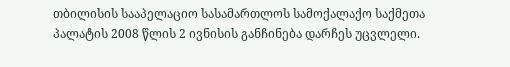თბილისის სააპელაციო სასამართლოს სამოქალაქო საქმეთა პალატის 2008 წლის 2 ივნისის განჩინება დარჩეს უცვლელი.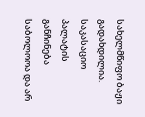სახელმწიფო ბაჟი გადახდილია.
საკასაციო პალატის განჩინება საბოლოოა და არ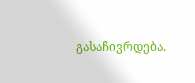გასაჩივრდება.